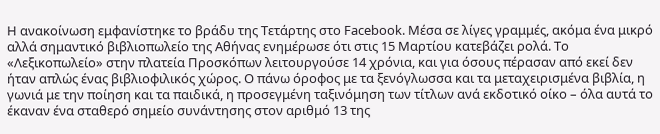Η ανακοίνωση εμφανίστηκε το βράδυ της Τετάρτης στο Facebook. Μέσα σε λίγες γραμμές, ακόμα ένα μικρό αλλά σημαντικό βιβλιοπωλείο της Αθήνας ενημέρωσε ότι στις 15 Μαρτίου κατεβάζει ρολά. Το «Λεξικοπωλείο» στην πλατεία Προσκόπων λειτουργούσε 14 χρόνια, και για όσους πέρασαν από εκεί δεν ήταν απλώς ένας βιβλιοφιλικός χώρος. Ο πάνω όροφος με τα ξενόγλωσσα και τα μεταχειρισμένα βιβλία, η γωνιά με την ποίηση και τα παιδικά, η προσεγμένη ταξινόμηση των τίτλων ανά εκδοτικό οίκο – όλα αυτά το έκαναν ένα σταθερό σημείο συνάντησης στον αριθμό 13 της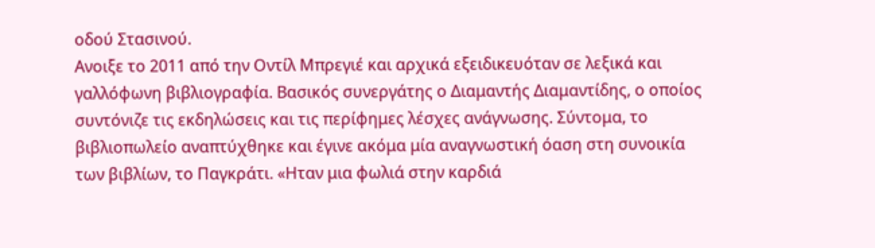οδού Στασινού.
Ανοιξε το 2011 από την Οντίλ Μπρεγιέ και αρχικά εξειδικευόταν σε λεξικά και γαλλόφωνη βιβλιογραφία. Βασικός συνεργάτης ο Διαμαντής Διαμαντίδης, ο οποίος συντόνιζε τις εκδηλώσεις και τις περίφημες λέσχες ανάγνωσης. Σύντομα, το βιβλιοπωλείο αναπτύχθηκε και έγινε ακόμα μία αναγνωστική όαση στη συνοικία των βιβλίων, το Παγκράτι. «Ηταν μια φωλιά στην καρδιά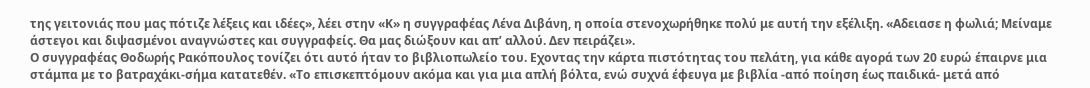της γειτονιάς που μας πότιζε λέξεις και ιδέες», λέει στην «Κ» η συγγραφέας Λένα Διβάνη, η οποία στενοχωρήθηκε πολύ με αυτή την εξέλιξη. «Αδειασε η φωλιά; Μείναμε άστεγοι και διψασμένοι αναγνώστες και συγγραφείς. Θα μας διώξουν και απ’ αλλού. Δεν πειράζει».
Ο συγγραφέας Θοδωρής Ρακόπουλος τονίζει ότι αυτό ήταν το βιβλιοπωλείο του. Εχοντας την κάρτα πιστότητας του πελάτη, για κάθε αγορά των 20 ευρώ έπαιρνε μια στάμπα με το βατραχάκι-σήμα κατατεθέν. «Το επισκεπτόμουν ακόμα και για μια απλή βόλτα, ενώ συχνά έφευγα με βιβλία -από ποίηση έως παιδικά- μετά από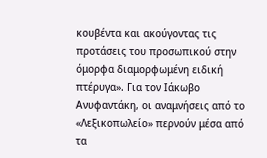κουβέντα και ακούγοντας τις προτάσεις του προσωπικού στην όμορφα διαμορφωμένη ειδική πτέρυγα». Για τον Ιάκωβο Ανυφαντάκη, οι αναμνήσεις από το «Λεξικοπωλείο» περνούν μέσα από τα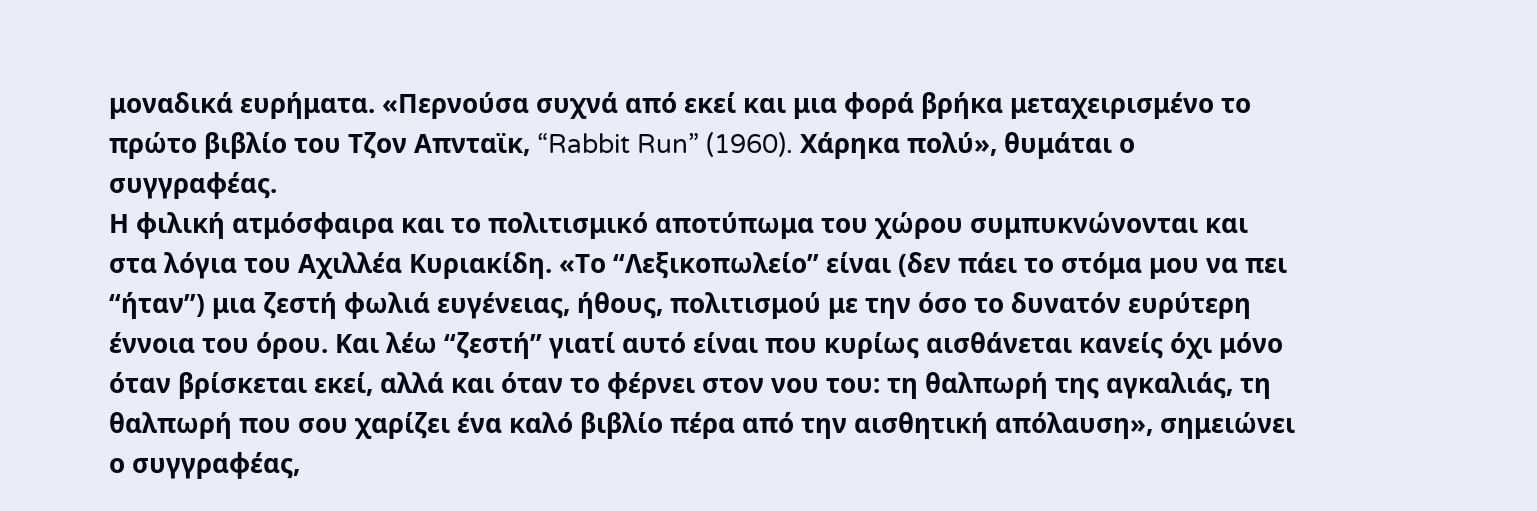μοναδικά ευρήματα. «Περνούσα συχνά από εκεί και μια φορά βρήκα μεταχειρισμένο το πρώτο βιβλίο του Τζον Απνταϊκ, “Rabbit Run” (1960). Χάρηκα πολύ», θυμάται ο συγγραφέας.
Η φιλική ατμόσφαιρα και το πολιτισμικό αποτύπωμα του χώρου συμπυκνώνονται και στα λόγια του Αχιλλέα Κυριακίδη. «Το “Λεξικοπωλείο” είναι (δεν πάει το στόμα μου να πει “ήταν”) μια ζεστή φωλιά ευγένειας, ήθους, πολιτισμού με την όσο το δυνατόν ευρύτερη έννοια του όρου. Και λέω “ζεστή” γιατί αυτό είναι που κυρίως αισθάνεται κανείς όχι μόνο όταν βρίσκεται εκεί, αλλά και όταν το φέρνει στον νου του: τη θαλπωρή της αγκαλιάς, τη θαλπωρή που σου χαρίζει ένα καλό βιβλίο πέρα από την αισθητική απόλαυση», σημειώνει ο συγγραφέας,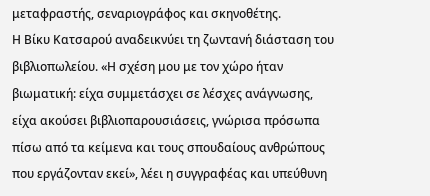μεταφραστής, σεναριογράφος και σκηνοθέτης.
Η Βίκυ Κατσαρού αναδεικνύει τη ζωντανή διάσταση του βιβλιοπωλείου. «Η σχέση μου με τον χώρο ήταν βιωματική: είχα συμμετάσχει σε λέσχες ανάγνωσης, είχα ακούσει βιβλιοπαρουσιάσεις, γνώρισα πρόσωπα πίσω από τα κείμενα και τους σπουδαίους ανθρώπους που εργάζονταν εκεί», λέει η συγγραφέας και υπεύθυνη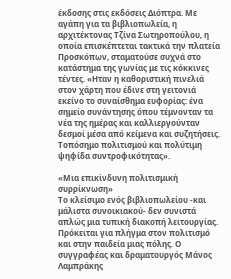έκδοσης στις εκδόσεις Διόπτρα. Με αγάπη για τα βιβλιοπωλεία, η αρχιτέκτονας Τζίνα Σωτηροπούλου, η οποία επισκέπτεται τακτικά την πλατεία Προσκόπων, σταματούσε συχνά στο κατάστημα της γωνίας με τις κόκκινες τέντες. «Ηταν η καθοριστική πινελιά στον χάρτη που έδινε στη γειτονιά εκείνο το συναίσθημα ευφορίας: ένα σημείο συνάντησης όπου τέμνονταν τα νέα της ημέρας και καλλιεργούνταν δεσμοί μέσα από κείμενα και συζητήσεις. Τοπόσημο πολιτισμού και πολύτιμη ψηφίδα συντροφικότητας».

«Μια επικίνδυνη πολιτισμική συρρίκνωση»
Το κλείσιμο ενός βιβλιοπωλείου -και μάλιστα συνοικιακού- δεν συνιστά απλώς μια τυπική διακοπή λειτουργίας. Πρόκειται για πλήγμα στον πολιτισμό και στην παιδεία μιας πόλης. Ο συγγραφέας και δραματουργός Μάνος Λαμπράκης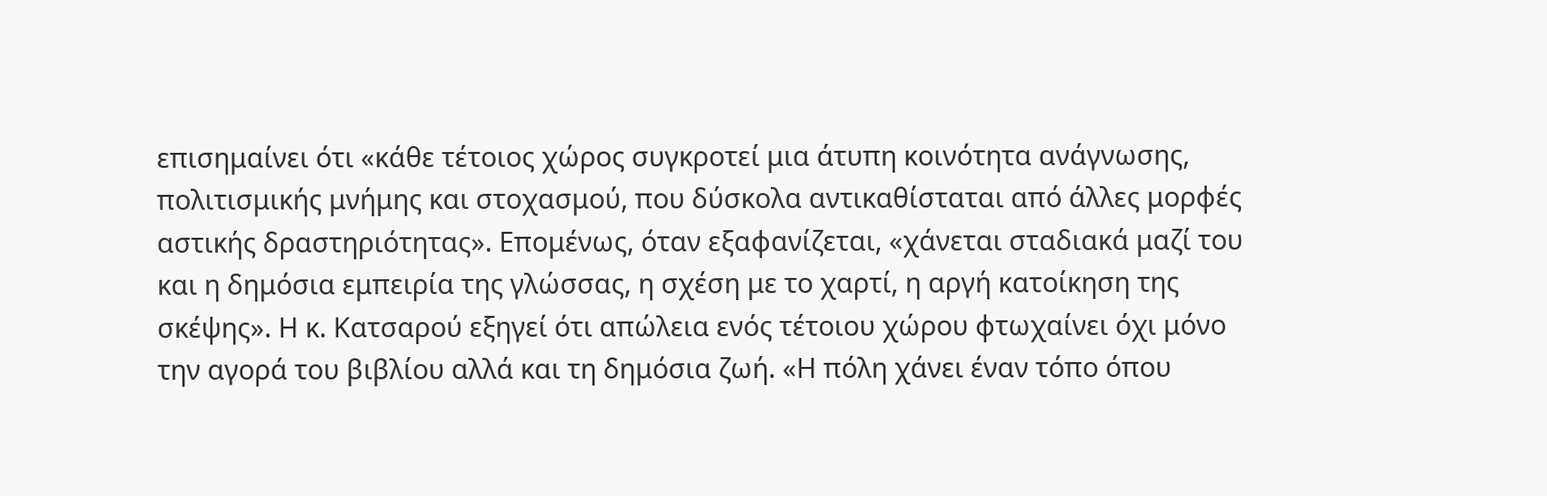επισημαίνει ότι «κάθε τέτοιος χώρος συγκροτεί μια άτυπη κοινότητα ανάγνωσης, πολιτισμικής μνήμης και στοχασμού, που δύσκολα αντικαθίσταται από άλλες μορφές αστικής δραστηριότητας». Επομένως, όταν εξαφανίζεται, «χάνεται σταδιακά μαζί του και η δημόσια εμπειρία της γλώσσας, η σχέση με το χαρτί, η αργή κατοίκηση της σκέψης». Η κ. Κατσαρού εξηγεί ότι απώλεια ενός τέτοιου χώρου φτωχαίνει όχι μόνο την αγορά του βιβλίου αλλά και τη δημόσια ζωή. «Η πόλη χάνει έναν τόπο όπου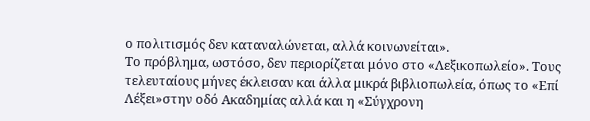ο πολιτισμός δεν καταναλώνεται, αλλά κοινωνείται».
Το πρόβλημα, ωστόσο, δεν περιορίζεται μόνο στο «Λεξικοπωλείο». Τους τελευταίους μήνες έκλεισαν και άλλα μικρά βιβλιοπωλεία, όπως το «Επί Λέξει»στην οδό Ακαδημίας αλλά και η «Σύγχρονη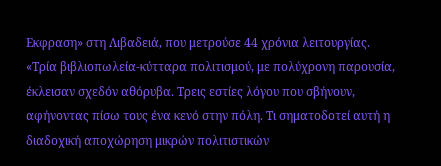Εκφραση» στη Λιβαδειά, που μετρούσε 44 χρόνια λειτουργίας. «Τρία βιβλιοπωλεία-κύτταρα πολιτισμού, με πολύχρονη παρουσία, έκλεισαν σχεδόν αθόρυβα. Τρεις εστίες λόγου που σβήνουν, αφήνοντας πίσω τους ένα κενό στην πόλη. Τι σηματοδοτεί αυτή η διαδοχική αποχώρηση μικρών πολιτιστικών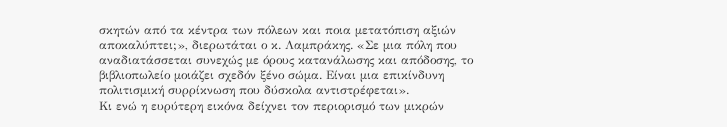σκητών από τα κέντρα των πόλεων και ποια μετατόπιση αξιών αποκαλύπτει;», διερωτάται ο κ. Λαμπράκης. «Σε μια πόλη που αναδιατάσσεται συνεχώς με όρους κατανάλωσης και απόδοσης, το βιβλιοπωλείο μοιάζει σχεδόν ξένο σώμα. Είναι μια επικίνδυνη πολιτισμική συρρίκνωση που δύσκολα αντιστρέφεται».
Κι ενώ η ευρύτερη εικόνα δείχνει τον περιορισμό των μικρών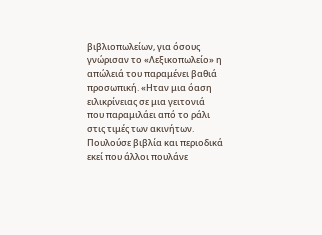βιβλιοπωλείων, για όσους γνώρισαν το «Λεξικοπωλείο» η απώλειά του παραμένει βαθιά προσωπική. «Ηταν μια όαση ειλικρίνειας σε μια γειτονιά που παραμιλάει από το ράλι στις τιμές των ακινήτων. Πουλούσε βιβλία και περιοδικά εκεί που άλλοι πουλάνε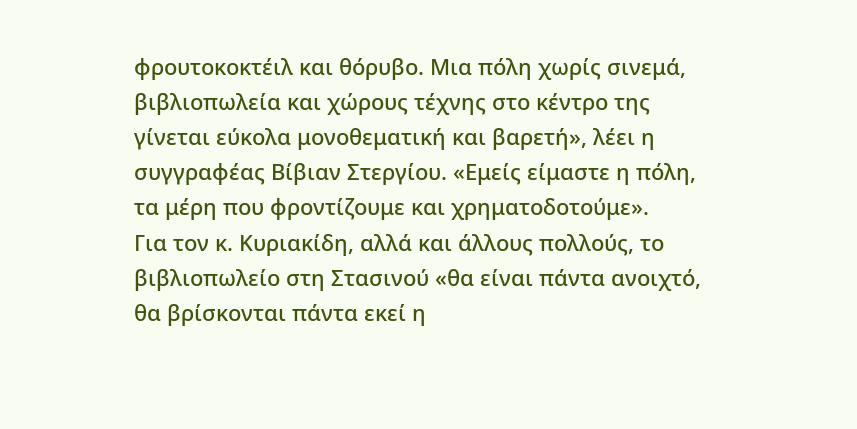φρουτοκοκτέιλ και θόρυβο. Μια πόλη χωρίς σινεμά, βιβλιοπωλεία και χώρους τέχνης στο κέντρο της γίνεται εύκολα μονοθεματική και βαρετή», λέει η συγγραφέας Βίβιαν Στεργίου. «Εμείς είμαστε η πόλη, τα μέρη που φροντίζουμε και χρηματοδοτούμε».
Για τον κ. Κυριακίδη, αλλά και άλλους πολλούς, το βιβλιοπωλείο στη Στασινού «θα είναι πάντα ανοιχτό, θα βρίσκονται πάντα εκεί η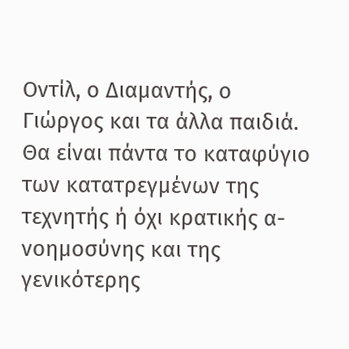Οντίλ, ο Διαμαντής, ο Γιώργος και τα άλλα παιδιά. Θα είναι πάντα το καταφύγιο των κατατρεγμένων της τεχνητής ή όχι κρατικής α-νοημοσύνης και της γενικότερης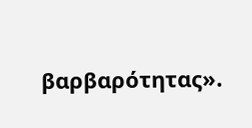βαρβαρότητας».